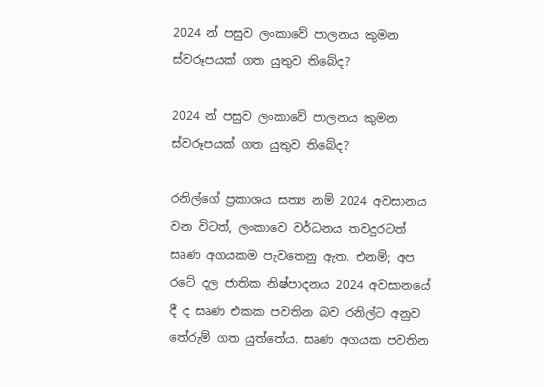2024 න් පසුව ලංකාවේ පාලනය කුමන ස්වරූපයක් ගත යුතුව තිබේද?

2024 න් පසුව ලංකාවේ පාලනය කුමන ස්වරූපයක් ගත යුතුව තිබේද?

රනිල්ගේ ප්‍රකාශය සත්‍ය නම් 2024 අවසානය වන විටත්, ලංකාවෙ වර්ධනය තවදුරටත් සෘණ අගයකම පැවතෙනු ඇත. එනම්; අප රටේ දල ජාතික නිෂ්පාදනය 2024 අවසානයේ දී ද සෘණ එකක පවතින බව රනිල්ට අනුව තේරුම් ගත යුත්තේය. සෘණ අගයක පවතින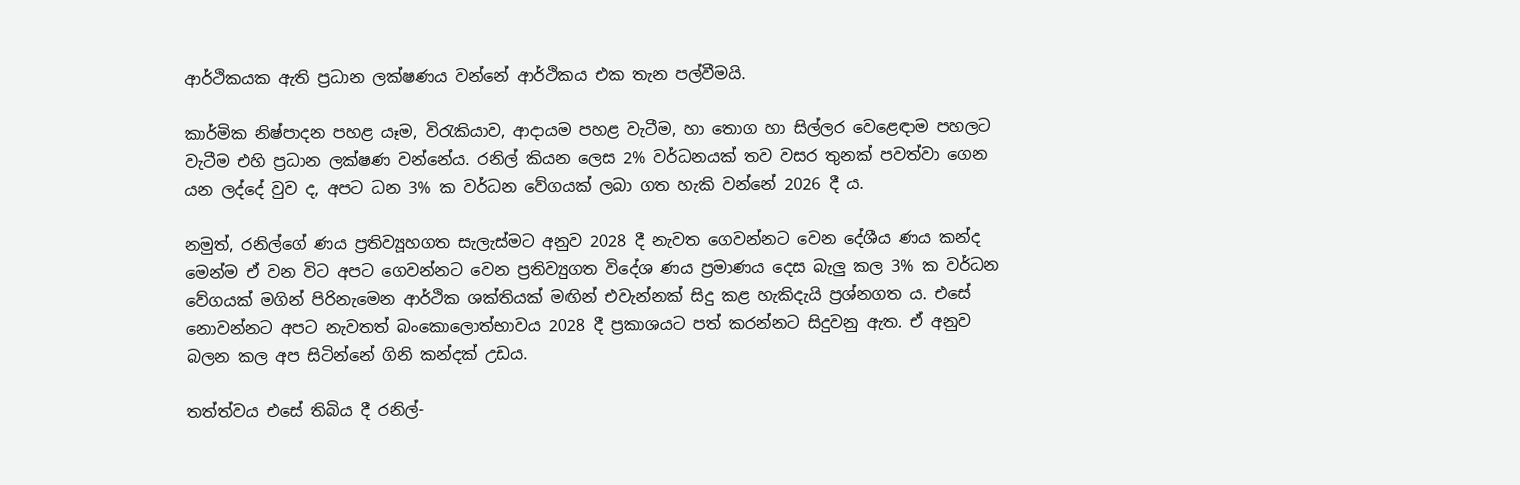ආර්ථිකයක ඇති ප්‍රධාන ලක්ෂණය වන්නේ ආර්ථිකය එක තැන පල්වීමයි.

කාර්මික නිෂ්පාදන පහළ යෑම, විරැකියාව, ආදායම පහළ වැටීම, හා තොග හා සිල්ලර වෙළෙඳාම පහලට වැටීම එහි ප්‍රධාන ලක්ෂණ වන්නේය. රනිල් කියන ලෙස 2% වර්ධනයක් තව වසර තුනක් පවත්වා ගෙන යන ලද්දේ වුව ද, අපට ධන 3% ක වර්ධන වේගයක් ලබා ගත හැකි වන්නේ 2026 දී ය.

නමුත්, රනිල්ගේ ණය ප්‍රතිව්‍යූහගත සැලැස්මට අනුව 2028 දී නැවත ගෙවන්නට වෙන දේශීය ණය කන්ද මෙන්ම ඒ වන විට අපට ගෙවන්නට වෙන ප්‍රතිව්‍යුගත විදේශ ණය ප්‍රමාණය දෙස බැලු කල 3% ක වර්ධන වේගයක් මගින් පිරිනැමෙන ආර්ථික ශක්තියක් මඟින් එවැන්නක් සිදු කළ හැකිදැයි ප්‍රශ්නගත ය. එසේ නොවන්නට අපට නැවතත් බංකොලොත්භාවය 2028 දී ප්‍රකාශයට පත් කරන්නට සිදුවනු ඇත. ඒ අනුව බලන කල අප සිටින්නේ ගිනි කන්දක් උඩය.

තත්ත්වය එසේ තිබිය දී රනිල්-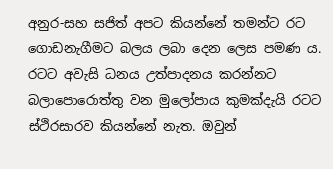අනුර-සහ සජිත් අපට කියන්නේ තමන්ට රට ගොඩනැගීමට බලය ලබා දෙන ලෙස පමණ ය. රටට අවැසි ධනය උත්පාදනය කරන්නට බලාපොරොත්තු වන මුලෝපාය කුමක්දැයි රටට ස්ථිරසාරව කියන්නේ නැත. ඔවුන්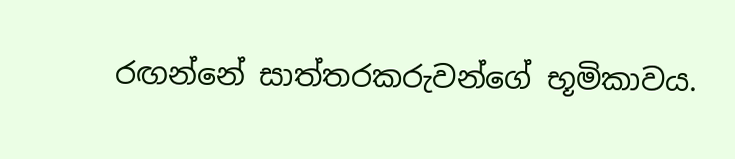රඟන්නේ සාත්තරකරුවන්ගේ භූමිකාවය.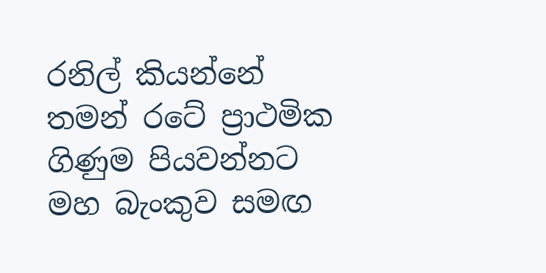රනිල් කියන්නේ තමන් රටේ ප්‍රාථමික ගිණුම පියවන්නට මහ බැංකුව සමඟ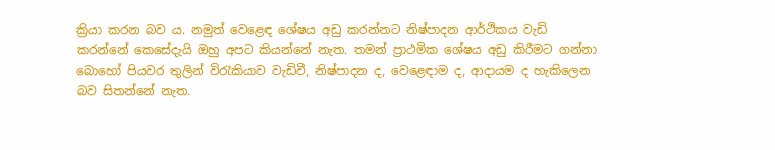ක්‍රියා කරන බව ය. නමුත් වෙළෙඳ ශේෂය අඩු කරන්නට නිෂ්පාදන ආර්ථිකය වැඩි කරන්නේ කෙසේදැයි ඔහු අපට කියන්නේ නැත. තමන් ප්‍රාථමික ශේෂය අඩු කිරීමට ගන්නා බොහෝ පියවර තුලින් විරැකියාව වැඩිවී, නිෂ්පාදන ද, වෙළෙඳාම ද, ආදායම ද හැකිලෙන බව සිතන්නේ නැත.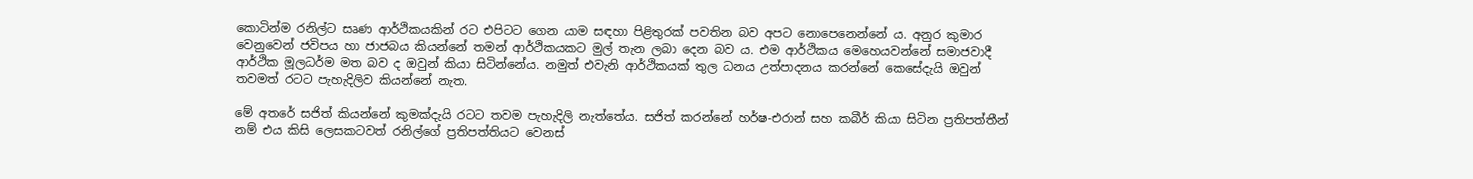කොටින්ම රනිල්ට සෘණ ආර්ථිකයකින් රට එපිටට ගෙන යාම සඳහා පිළිතුරක් පවතින බව අපට නොපෙනෙන්නේ ය. අනුර කුමාර වෙනුවෙන් ජවිපය හා ජාජබය කියන්නේ තමන් ආර්ථිකයකට මුල් තැන ලබා දෙන බව ය. එම ආර්ථිකය මෙහෙයවන්නේ සමාජවාදී ආර්ථික මූලධර්ම මත බව ද ඔවුන් කියා සිටින්නේය. නමුත් එවැනි ආර්ථිකයක් තුල ධනය උත්පාදනය කරන්නේ කෙසේදැයි ඔවුන් තවමත් රටට පැහැදිලිව කියන්නේ නැත.

මේ අතරේ සජිත් කියන්නේ කුමක්දැයි රටට තවම පැහැදිලි නැත්තේය. සජිත් කරන්නේ හර්ෂ-එරාන් සහ කබීර් කියා සිටින ප්‍රතිපත්තීන් නම් එය කිසි ලෙසකටවත් රනිල්ගේ ප්‍රතිපත්තියට වෙනස්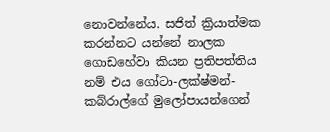නොවන්නේය. සජිත් ක්‍රියාත්මක කරන්නට යන්නේ නාලක ගොඩහේවා කියන ප්‍රතිපත්තිය නම් එය ගෝටා-ලක්ෂ්මන්-කබ්රාල්ගේ මුලෝපායන්ගෙන්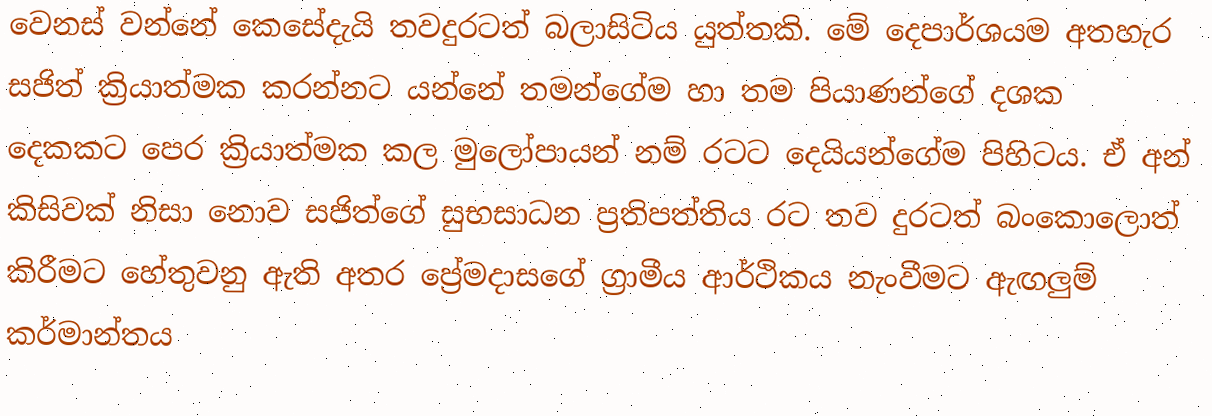වෙනස් වන්නේ කෙසේදැයි තවදුරටත් බලාසිටිය යුත්තකි. මේ දෙපාර්ශයම අතහැර සජිත් ක්‍රියාත්මක කරන්නට යන්නේ තමන්ගේම හා තම පියාණන්ගේ දශක දෙකකට පෙර ක්‍රියාත්මක කල මුලෝපායන් නම් රටට දෙයියන්ගේම පිහිටය. ඒ අන් කිසිවක් නිසා නොව සජිත්ගේ සුභසාධන ප්‍රතිපත්තිය රට තව දුරටත් බංකොලොත් කිරීමට හේතුවනු ඇති අතර ප්‍රේමදාසගේ ග්‍රාමීය ආර්ථිකය නැංවීමට ඇඟලුම් කර්මාන්තය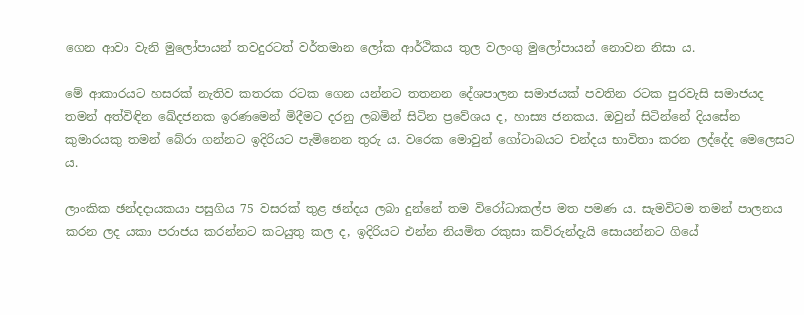ගෙන ආවා වැනි මුලෝපායන් තවදුරටත් වර්තමාන ලෝක ආර්ථිකය තුල වලංගු මුලෝපායන් නොවන නිසා ය.

මේ ආකාරයට හසරක් නැතිව කතරක රටක ගෙන යන්නට තතනන දේශපාලන සමාජයක් පවතින රටක පුරවැසි සමාජයද තමන් අත්විඳින ඛේදජනක ඉරණමෙන් මිදීමට දරනු ලබමින් සිටින ප්‍රවේශය ද, හාස්‍ය ජනකය. ඔවුන් සිටින්නේ දියසේන කුමාරයකු තමන් බේරා ගන්නට ඉදිරියට පැමිනෙන තුරු ය. වරෙක මොවුන් ගෝටාබයට චන්දය භාවිතා කරන ලද්දේද මෙලෙසට ය.

ලාංකික ඡන්දදායකයා පසුගිය 75 වසරක් තුළ ඡන්දය ලබා දුන්නේ තම විරෝධාකල්ප මත පමණ ය. සැමවිටම තමන් පාලනය කරන ලද යකා පරාජය කරන්නට කටයුතු කල ද, ඉදිරියට එන්න නියමිත රකුසා කව්රුන්දැයි සොයන්නට ගියේ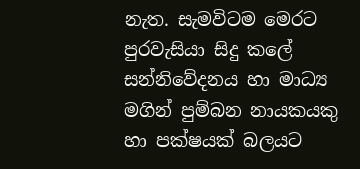නැත. සැමවිටම මෙරට පුරවැසියා සිදු කලේ සන්නිවේදනය හා මාධ්‍ය මගින් පුම්බන නායකයකු හා පක්ෂයක් බලයට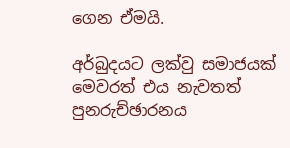ගෙන ඒමයි.

අර්බුදයට ලක්වු සමාජයක් මෙවරත් එය නැවතත් පුනරුච්ඡාරනය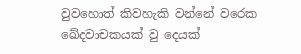වුවහොත් කිවහැකි වන්නේ වරෙක ඛේදවාචකයක් වු දෙයක්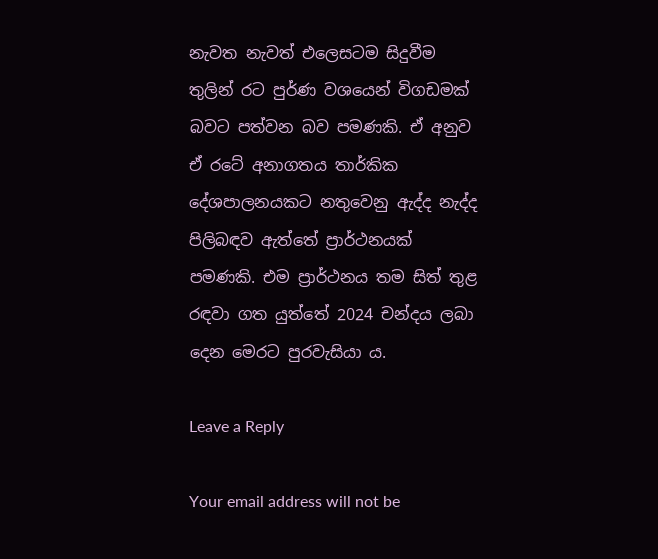නැවත නැවත් එලෙසටම සිදුවීම තුලින් රට පුර්ණ වශයෙන් විගඩමක් බවට පත්වන බව පමණකි. ඒ අනුව ඒ රටේ අනාගතය තාර්කික දේශපාලනයකට නතුවෙනු ඇද්ද නැද්ද පිලිබඳව ඇත්තේ ප්‍රාර්ථනයක් පමණකි. එම ප්‍රාර්ථනය තම සිත් තුළ රඳවා ගත යුත්තේ 2024 චන්දය ලබා දෙන මෙරට පුරවැසියා ය.

Leave a Reply

Your email address will not be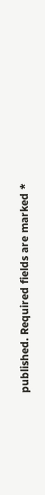published. Required fields are marked *